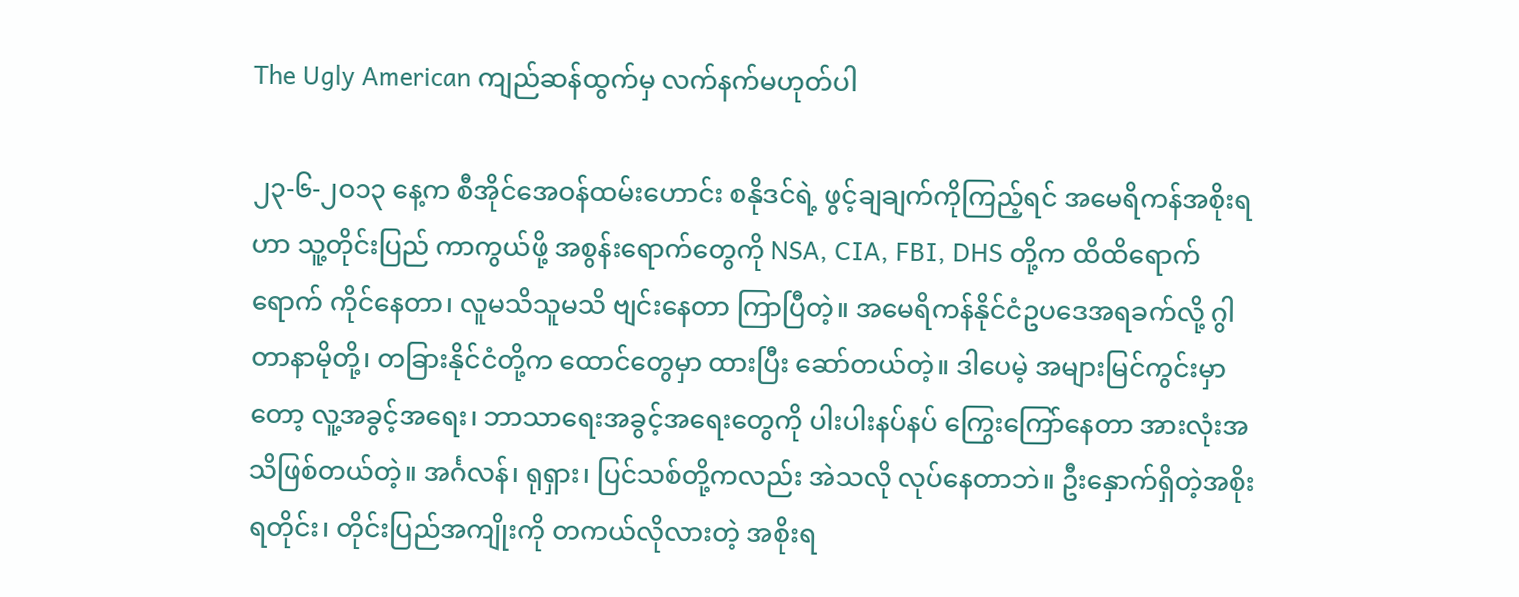The Ugly American ကျည်ဆန်ထွက်မှ လက်နက်မဟုတ်ပါ

၂၃-၆-၂ဝ၁၃ နေ့က စီအိုင်အေဝန်ထမ်းဟောင်း စနိုဒင်ရဲ့ ဖွင့်ချချက်ကိုကြည့်ရင် အမေရိကန်အစိုးရဟာ သူ့တိုင်းပြည် ကာကွယ်ဖို့ အစွန်းရောက်တွေကို NSA, CIA, FBI, DHS တို့က ထိထိရောက်ရောက် ကိုင်နေတာ၊ လူမသိသူမသိ ဗျင်းနေတာ ကြာပြီတဲ့။ အမေရိကန်နိုင်ငံဥပဒေအရခက်လို့ ဂွါတာနာမိုတို့၊ တခြားနိုင်ငံတို့က ထောင်တွေမှာ ထားပြီး ဆော်တယ်တဲ့။ ဒါပေမဲ့ အများမြင်ကွင်းမှာတော့ လူ့အခွင့်အရေး၊ ဘာသာရေးအခွင့်အရေးတွေကို ပါးပါးနပ်နပ် ကြွေးကြော်နေတာ အားလုံးအသိဖြစ်တယ်တဲ့။ အင်္ဂလန်၊ ရုရှား၊ ပြင်သစ်တို့ကလည်း အဲသလို လုပ်နေတာဘဲ။ ဦးနှောက်ရှိတဲ့အစိုးရတိုင်း၊ တိုင်းပြည်အကျိုးကို တကယ်လိုလားတဲ့ အစိုးရ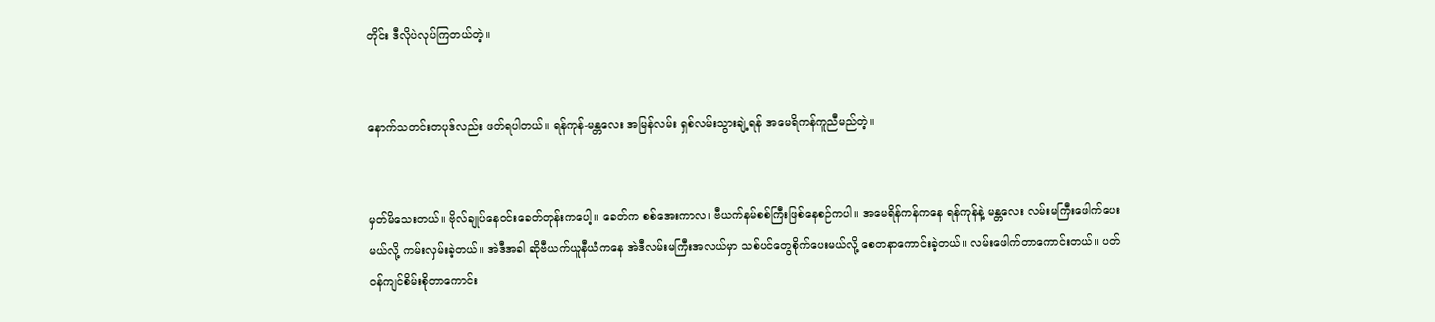တိုင်း ဒီလိုပဲလုပ်ကြတယ်တဲ့။


နောက်သတင်းတပုဒ်လည်း ဖတ်ရပါတယ်။ ရန်ကုန်-မန္တလေး အမြန်လမ်း ရှစ်လမ်းသွားချဲ့ရန် အမေရိကန်ကူညီမည်တဲ့။


မှတ်မိသေးတယ်။ ဗိုလ်ချုပ်နေဝင်းခေတ်တုန်းကပေါ့။ ခေတ်က စစ်အေးကာလ၊ ဗီယက်နမ်စစ်ကြီးဖြစ်နေစဉ်ကပါ။ အမေရိန်ကန်ကနေ ရန်ကုန်နဲ့ မန္တလေး လမ်းမကြီးဖေါက်ပေးမယ်လို့ ကမ်းလှမ်းခဲ့တယ်။ အဲဒီအခါ ဆိုဗီယက်ယူနီယံကနေ အဲဒီလမ်းမကြီးအလယ်မှာ သစ်ပင်တွေစိုက်ပေးမယ်လို့ စေတနာကောင်းခဲ့တယ်။ လမ်းဖေါက်တာကောင်းတယ်။ ပတ်ဝန်ကျင်စိမ်းစိုတာကောင်း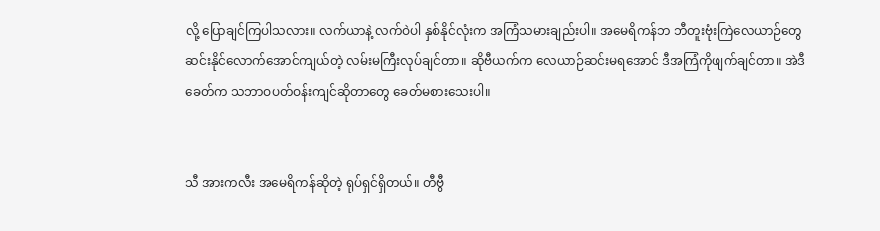လို့ ပြောချင်ကြပါသလား။ လက်ယာနဲ့ လက်ဝဲပါ နှစ်နိုင်လုံးက အကြံသမားချည်းပါ။ အမေရိကန်ဘ ဘီတူးဗုံးကြဲလေယာဉ်တွေ ဆင်းနိုင်လောက်အောင်ကျယ်တဲ့ လမ်းမကြီးလုပ်ချင်တာ။ ဆိုဗီယက်က လေယာဉ်ဆင်းမရအောင် ဒီအကြံကိုဖျက်ချင်တာ။ အဲဒီခေတ်က သဘာဝပတ်ဝန်းကျင်ဆိုတာတွေ ခေတ်မစားသေးပါ။


သီ အားကလီး အမေရိကန်ဆိုတဲ့ ရုပ်ရှင်ရှိတယ်။ တီဗွီ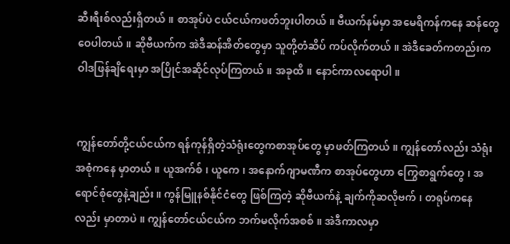ဆီးရီးစ်လည်းရှိတယ်။ စာအုပ်ပဲ ငယ်ငယ်ကဖတ်ဘူးပါတယ်။ ဗီယက်နမ်မှာ အမေရိကန်ကနေ ဆန်တွေဝေပါတယ်။ ဆိုဗီယက်က အဲဒီဆန်အိတ်တွေမှာ သူတို့တံဆိပ် ကပ်လိုက်တယ်။ အဲဒီခေတ်ကတည်းက ဝါဒဖြန်ချိရေးမှာ အပြိုင်အဆိုင်လုပ်ကြတယ်။ အခုထိ။ နောင်ကာလရောပါ။


ကျွန်တော်တို့ငယ်ငယ်က ရန်ကုန်ရှိတဲ့သံရုံးတွေကစာအုပ်တွေ မှာဖတ်ကြတယ်။ ကျွန်တော်လည်း သံရုံးအစုံကနေ မှာတယ်။ ယူအက်စ်၊ ယူကေ၊ အနောက်ဂျာမဏီက စာအုပ်တွေဟာ ကြွေစာရွက်တွေ၊ အရောင်စုံတွေနဲ့ချည်း။ ကွန်မြူနစ်နိုင်ငံတွေ ဖြစ်ကြတဲ့ ဆိုဗီယက်နဲ့ ချက်ကိုဆလိုဗက်၊ တရုပ်ကနေလည်း မှာတာပဲ။ ကျွန်တော်ငယ်ငယ်က ဘက်မလိုက်အစစ်။ အဲဒီကာလမှာ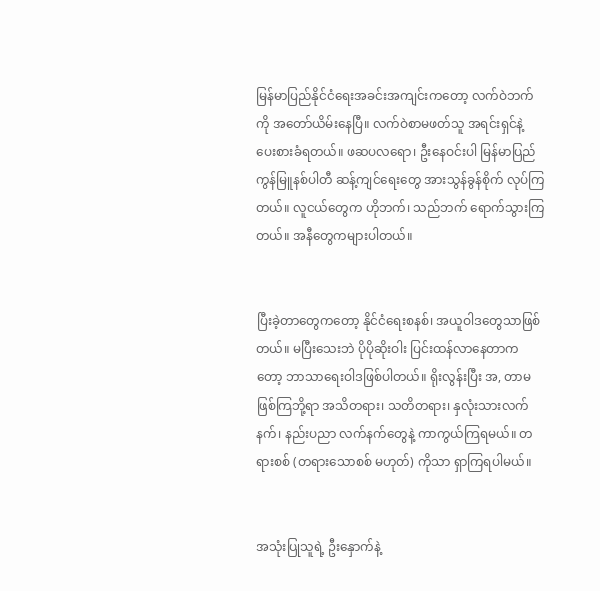မြန်မာပြည်နိုင်ငံရေးအခင်းအကျင်းကတော့ လက်ဝဲဘက်ကို အတော်ယိမ်းနေပြီ။ လက်ဝဲစာမဖတ်သူ အရင်းရှင်နဲ့ ပေးစားခံရတယ်။ ဖဆပလရော၊ ဦးနေဝင်းပါ မြန်မာပြည်ကွန်မြူနစ်ပါတီ ဆန့်ကျင်ရေးတွေ အားသွန်ခွန်စိုက် လုပ်ကြတယ်။ လူငယ်တွေက ဟိုဘက်၊ သည်ဘက် ရောက်သွားကြတယ်။ အနီတွေကများပါတယ်။


ပြီးခဲ့တာတွေကတော့ နိုင်ငံရေးစနစ်၊ အယူဝါဒတွေသာဖြစ်တယ်။ မပြီးသေးဘဲ ပိုပိုဆိုးဝါး ပြင်းထန်လာနေတာကတော့ ဘာသာရေးဝါဒဖြစ်ပါတယ်။ ရိုးလွန်းပြီး အ, တာမဖြစ်ကြဘို့ရာ အသိတရား၊ သတိတရား၊ နှလုံးသားလက်နက်၊ နည်းပညာ လက်နက်တွေနဲ့ ကာကွယ်ကြရမယ်။ တရားစစ် (တရားသောစစ် မဟုတ်) ကိုသာ ရှာကြရပါမယ်။


အသုံးပြုသူရဲ့ ဦးနှောက်နဲ့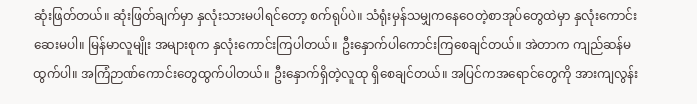ဆုံးဖြတ်တယ်။ ဆုံးဖြတ်ချက်မှာ နှလုံးသားမပါရင်တော့ စက်ရုပ်ပဲ။ သံရုံးမှန်သမျှကနေဝေတဲ့စာအုပ်တွေထဲမှာ နှလုံးကောင်းဆေးမပါ။ မြန်မာလူမျိုး အများစုက နှလုံးကောင်းကြပါတယ်။ ဦးနှောက်ပါကောင်းကြစေချင်တယ်။ အဲတာက ကျည်ဆန်မထွက်ပါ။ အကြံဉာဏ်ကောင်းတွေထွက်ပါတယ်။ ဦးနှောက်ရှိတဲ့လူထု ရှိစေချင်တယ်။ အပြင်ကအရောင်တွေကို အားကျလွန်း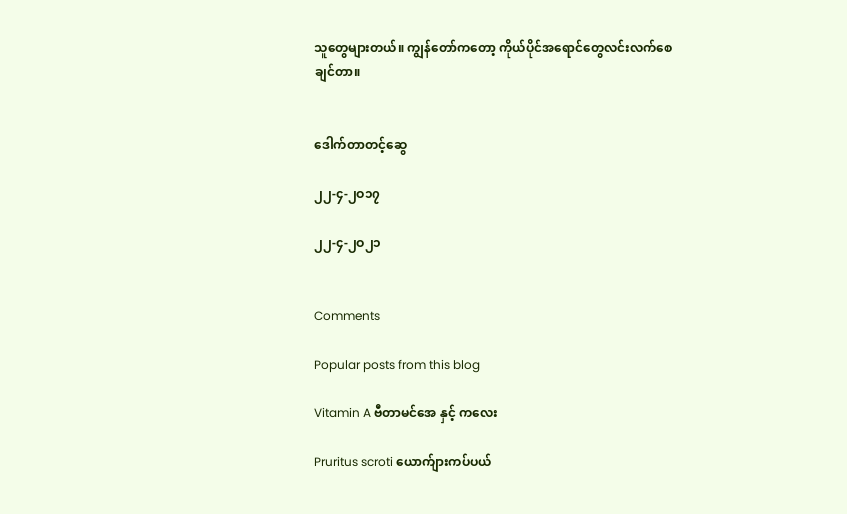သူတွေများတယ်။ ကျွန်တော်ကတော့ ကိုယ်ပိုင်အရောင်တွေလင်းလက်စေချင်တာ။


ဒေါက်တာတင့်ဆွေ

၂၂-၄-၂ဝ၁၇

၂၂-၄-၂ဝ၂၁


Comments

Popular posts from this blog

Vitamin A ဗီတာမင်အေ နှင့် ကလေး

Pruritus scroti ယောက်ျားကပ်ပယ်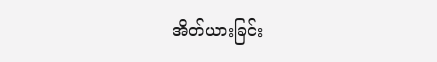အိတ်ယားခြင်း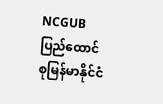NCGUB ပြည်ထောင်စုမြန်မာနိုင်ငံ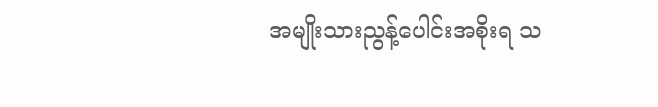အမျိုးသားညွန့်ပေါင်းအစိုးရ သ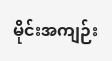မိုင်းအကျဉ်း